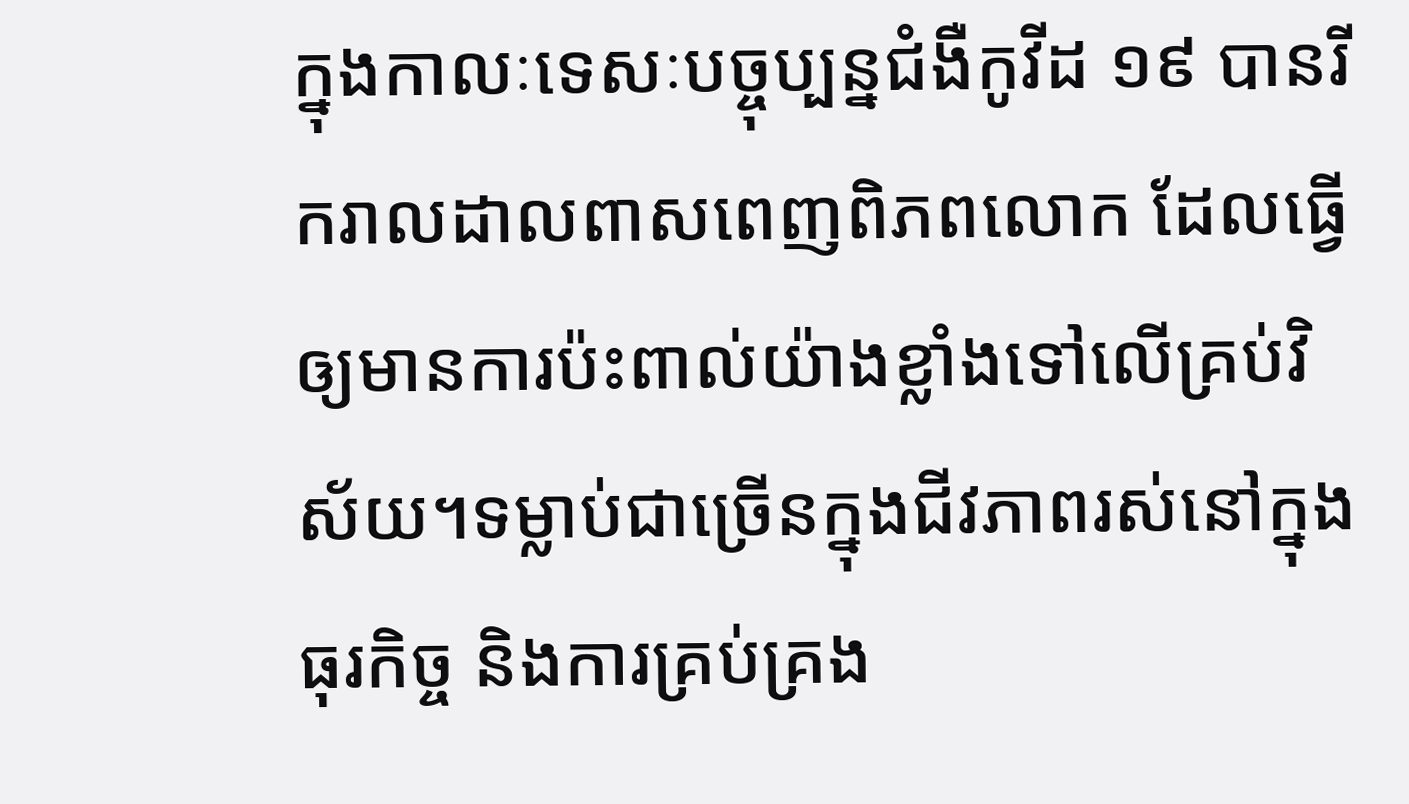ក្នុងកាលៈទេសៈបច្ចុប្បន្នជំងឺកូវីដ ១៩ បានរីករាលដាលពាសពេញពិភពលោក ដែលធ្វើឲ្យមានការប៉ះពាល់យ៉ាងខ្លាំងទៅលើគ្រប់វិស័យ។ទម្លាប់ជាច្រើនក្នុងជីវភាពរស់នៅក្នុងធុរកិច្ច និងការគ្រប់គ្រង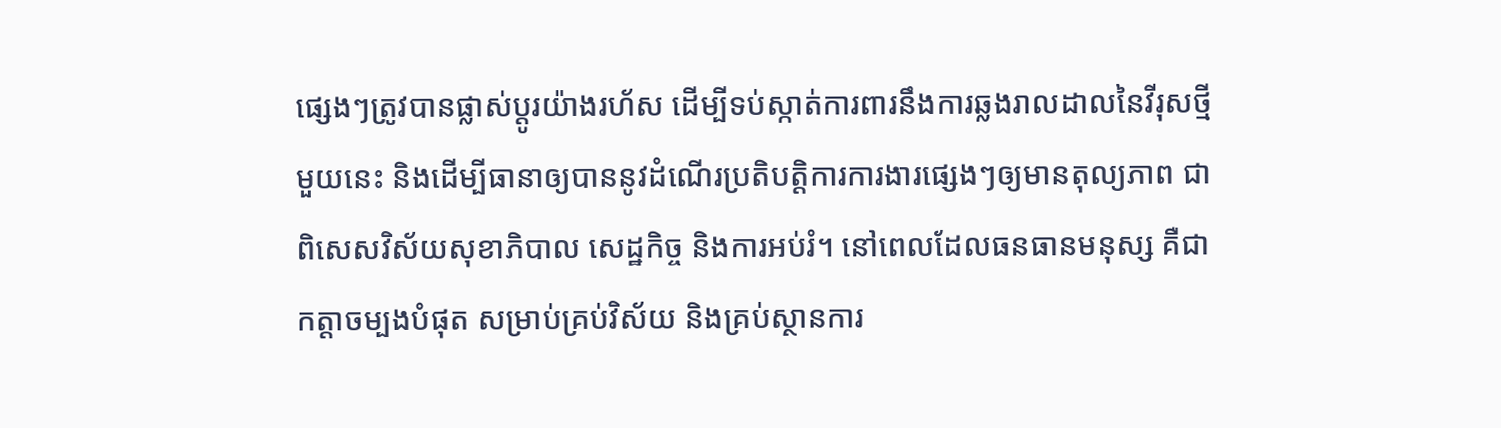ផ្សេងៗត្រូវបានផ្លាស់ប្តូរយ៉ាងរហ័ស ដើម្បីទប់ស្កាត់ការពារនឹងការឆ្លងរាលដាលនៃវីរុសថ្មីមួយនេះ និងដើម្បីធានាឲ្យបាននូវដំណើរប្រតិបត្តិការការងារផ្សេងៗឲ្យមានតុល្យភាព ជាពិសេសវិស័យសុខាភិបាល សេដ្ឋកិច្ច និងការអប់រំ។ នៅពេលដែលធនធានមនុស្ស គឺជាកត្តាចម្បងបំផុត សម្រាប់គ្រប់វិស័យ និងគ្រប់ស្ថានការ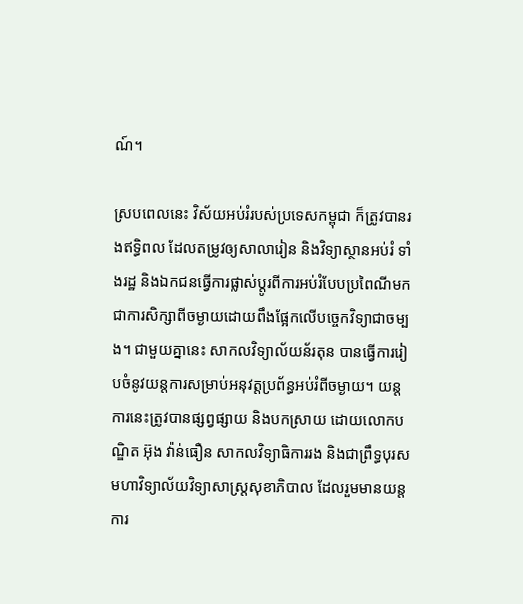ណ៍។

ស្របពេលនេះ វិស័យអប់រំរបស់ប្រទេសកម្ពុជា ក៏ត្រូវបានរងឥទ្ធិពល ដែលតម្រូវឲ្យសាលារៀន និងវិទ្យាស្ថានអប់រំ ទាំងរដ្ឋ និងឯកជនធ្វើការផ្លាស់ប្តូរពីការអប់រំបែបប្រពៃណីមកជាការសិក្សាពីចម្ងាយដោយពឹងផ្អែកលើបច្ចេកវិទ្យាជាចម្បង។ ជាមួយគ្នានេះ សាកលវិទ្យាល័យន័រតុន បានធ្វើការរៀបចំនូវយន្ដការសម្រាប់អនុវត្តប្រព័ន្ធអប់រំពីចម្ងាយ។ យន្ដការនេះត្រូវបានផ្សព្វផ្សាយ និងបកស្រាយ ដោយលោកបណ្ឌិត អ៊ុង វ៉ាន់ធឿន សាកលវិទ្យាធិការរង និងជាព្រឹទ្ធបុរសមហាវិទ្យាល័យវិទ្យាសាស្ត្រសុខាភិបាល ដែលរួមមានយន្តការ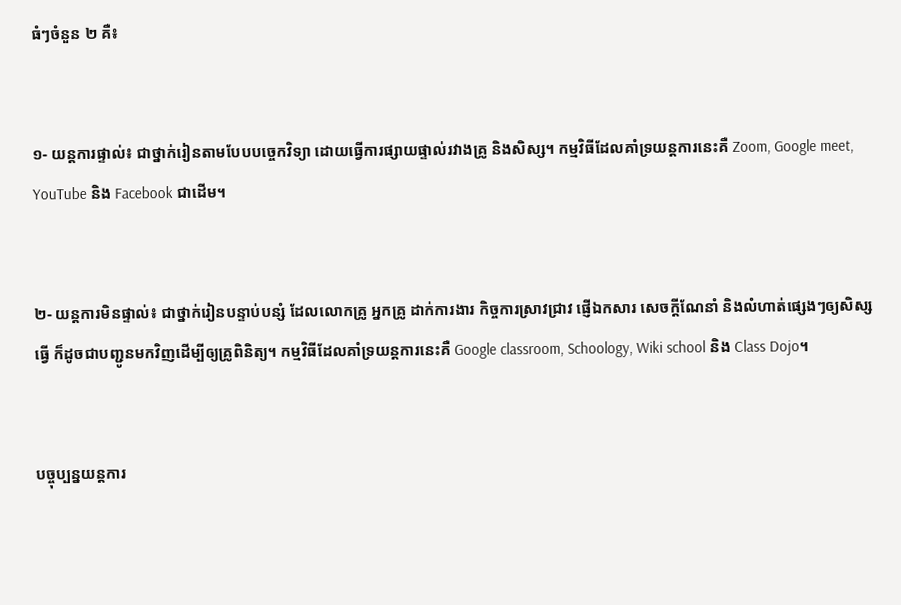ធំៗចំនួន ២ គឺ៖


១- យន្តការផ្ទាល់៖ ជាថ្នាក់រៀនតាមបែបបច្ចេកវិទ្យា ដោយធ្វើការផ្សាយផ្ទាល់រវាងគ្រូ និងសិស្ស។ កម្មវិធីដែលគាំទ្រយន្តការនេះគឺ Zoom, Google meet, YouTube និង Facebook ជាដើម។


២- យន្តការមិនផ្ទាល់៖ ជាថ្នាក់រៀនបន្ទាប់បន្សំ ដែលលោកគ្រូ អ្នកគ្រូ ដាក់ការងារ កិច្ចការស្រាវជ្រាវ ផ្ញើឯកសារ សេចក្តីណែនាំ និងលំហាត់ផ្សេងៗឲ្យសិស្សធ្វើ ក៏ដូចជាបញ្ជូនមកវិញដើម្បីឲ្យគ្រូពិនិត្យ។ កម្មវិធីដែលគាំទ្រយន្តការនេះគឺ Google classroom, Schoology, Wiki school និង Class Dojo។


បច្ចុប្បន្នយន្តការ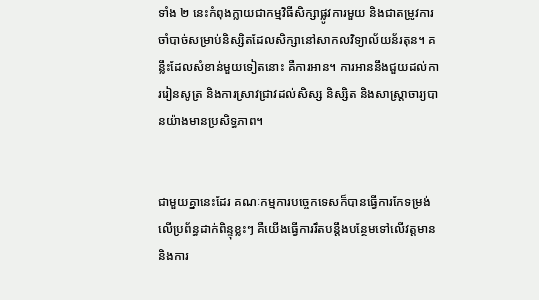ទាំង ២ នេះកំពុងក្លាយជាកម្មវិធីសិក្សាផ្លូវការមួយ និងជាតម្រូវការចាំបាច់សម្រាប់និស្សិតដែលសិក្សានៅសាកលវិទ្យាល័យន័រតុន។ គន្លឹះដែលសំខាន់មួយទៀតនោះ គឺការអាន។ ការអាននឹងជួយដល់ការរៀនសូត្រ និងការស្រាវជ្រាវដល់សិស្ស និស្សិត និងសាស្ត្រាចារ្យបានយ៉ាងមានប្រសិទ្ធភាព។


ជាមួយគ្នានេះដែរ គណៈកម្មការបច្ចេកទេសក៏បានធ្វើការកែទម្រង់លើប្រព័ន្ធដាក់ពិន្ទុខ្លះៗ គឺយើងធ្វើការរឹតបន្តឹងបន្ថែមទៅលើវត្តមាន និងការ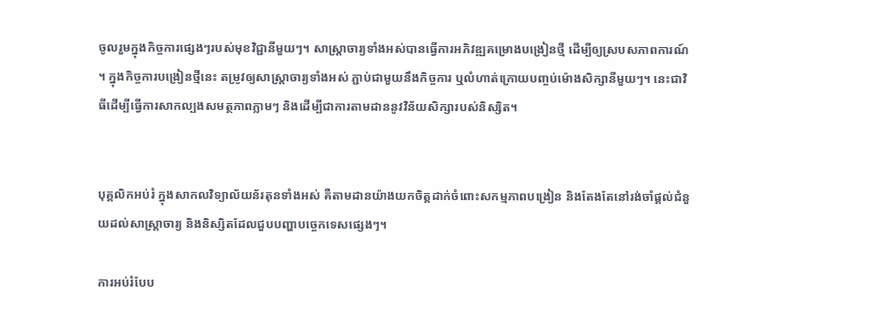ចូលរួមក្នុងកិច្ចការផ្សេងៗរបស់មុខវិជ្ជានីមួយៗ។ សាស្ត្រាចារ្យទាំងអស់បានធ្វើការអភិវឌ្ឍគម្រោងបង្រៀនថ្មី ដើម្បីឲ្យស្របសភាពការណ៍។ ក្នុងកិច្ចការបង្រៀនថ្មីនេះ តម្រូវឲ្យសាស្ត្រាចារ្យទាំងអស់ ភ្ជាប់ជាមួយនឹងកិច្ចការ ឬលំហាត់ក្រោយបញ្ចប់ម៉ោងសិក្សានីមួយៗ។ នេះជាវិធីដើម្បីធ្វើការសាកល្បងសមត្ថភាពភ្លាមៗ និងដើម្បីជាការតាមដាននូវវិន័យសិក្សារបស់និស្សិត។


បុគ្គលិកអប់រំ ក្នុងសាកលវិទ្យាល័យន័រតុនទាំងអស់ គឺតាមដានយ៉ាងយកចិត្តដាក់ចំពោះសកម្មភាពបង្រៀន និងតែងតែនៅរង់ចាំផ្តល់ជំនួយដល់សាស្ត្រាចារ្យ និងនិស្សិតដែលជួបបញ្ហាបច្ចេកទេសផ្សេងៗ។

ការអប់រំបែប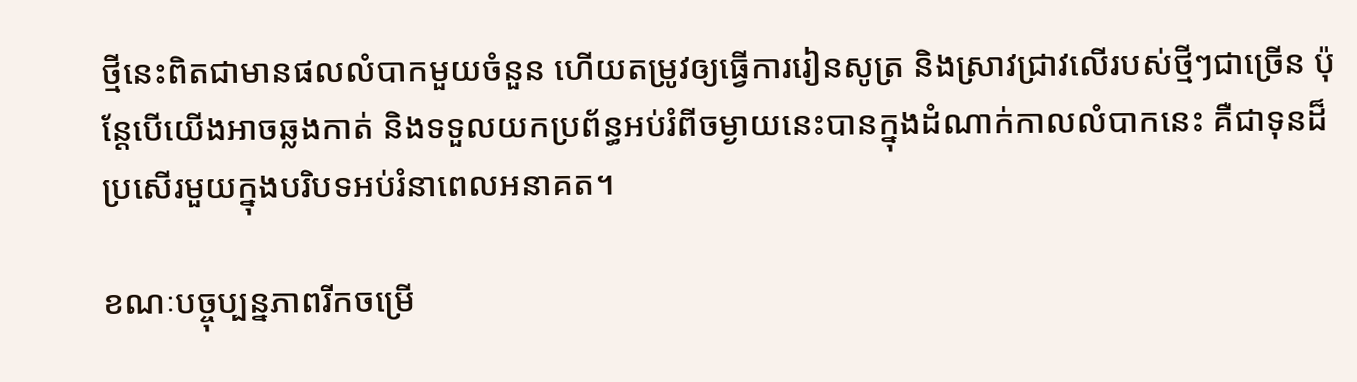ថ្មីនេះពិតជាមានផលលំបាកមួយចំនួន ហើយតម្រូវឲ្យធ្វើការរៀនសូត្រ និងស្រាវជ្រាវលើរបស់ថ្មីៗជាច្រើន ប៉ុន្តែបើយើងអាចឆ្លងកាត់ និងទទួលយកប្រព័ន្ធអប់រំពីចម្ងាយនេះបានក្នុងដំណាក់កាលលំបាកនេះ គឺជាទុនដ៏ប្រសើរមួយក្នុងបរិបទអប់រំនាពេលអនាគត។

ខណៈបច្ចុប្បន្នភាពរីកចម្រើ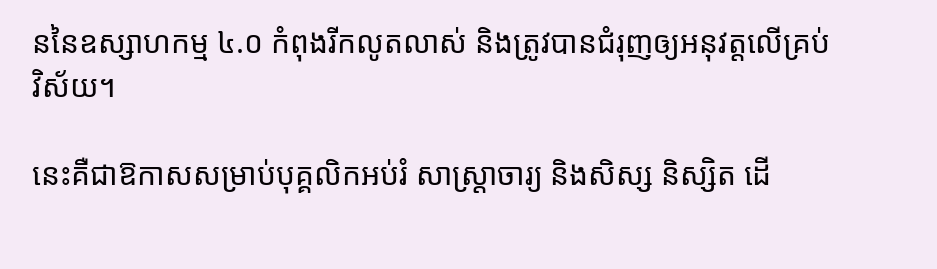ននៃឧស្សាហកម្ម ៤.០ កំពុងរីកលូតលាស់ និងត្រូវបានជំរុញឲ្យអនុវត្តលើគ្រប់វិស័យ។

នេះគឺជាឱកាសសម្រាប់បុគ្គលិកអប់រំ សាស្ត្រាចារ្យ និងសិស្ស និស្សិត ដើ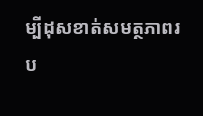ម្បីដុសខាត់សមត្ថភាពរប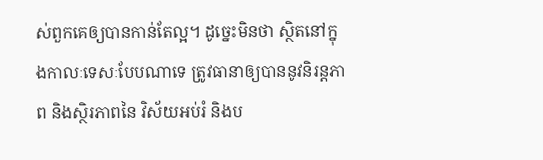ស់ពួកគេឲ្យបានកាន់តែល្អ។ ដូច្នេះមិនថា ស្ថិតនៅក្នុងកាលៈទេសៈបែបណាទេ ត្រូវធានាឲ្យបាននូវនិរន្តភាព និងស្ថិរភាពនៃ វិស័យអប់រំ និងប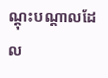ណ្តុះបណ្តាលដែល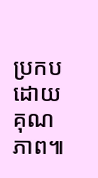ប្រកបដោយគុណភាព៕